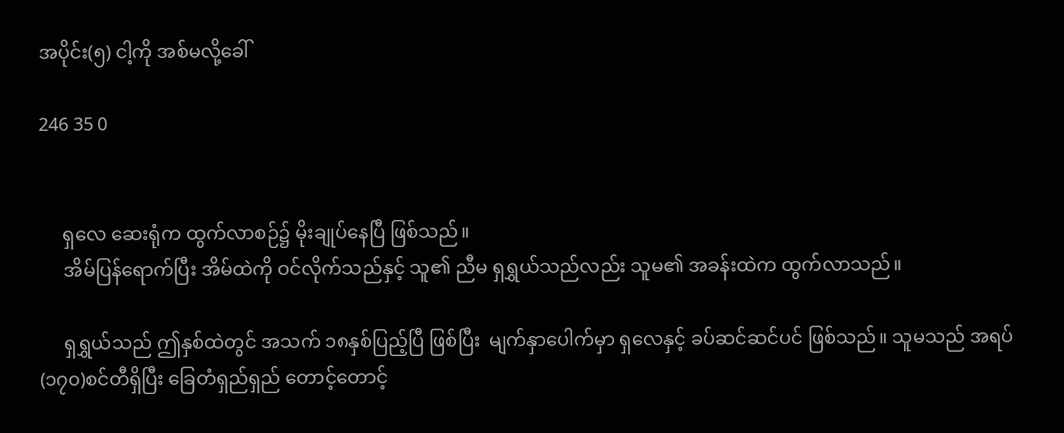အပိုင်း(၅) ငါ့ကို အစ်မလို့ခေါ်

246 35 0


     ရှလေ ဆေးရုံက ထွက်လာစဉ်၌ မိုးချုပ်နေပြီ ဖြစ်သည်။
     အိမ်ပြန်ရောက်ပြီး အိမ်ထဲကို ဝင်လိုက်သည်နှင့် သူ၏ ညီမ ရှရွှယ်သည်လည်း သူမ၏ အခန်းထဲက ထွက်လာသည်။

     ရှရွှယ်သည် ဤနှစ်ထဲတွင် အသက် ၁၈နှစ်ပြည့်ပြီ ဖြစ်ပြီး  မျက်နှာပေါက်မှာ ရှလေနှင့် ခပ်ဆင်ဆင်ပင် ဖြစ်သည်။ သူမသည် အရပ် (၁၇၀)စင်တီရှိပြီး ခြေတံရှည်ရှည် တောင့်တောင့်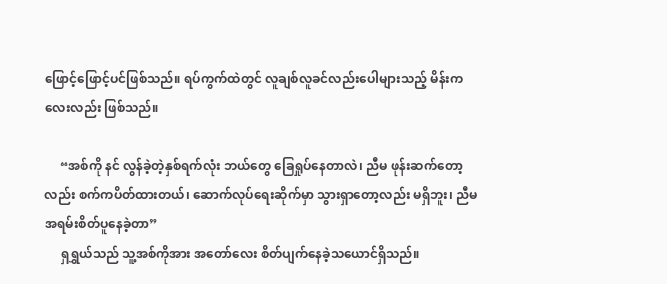ဖြောင့်ဖြောင့်ပင်ဖြစ်သည်။ ရပ်ကွက်ထဲတွင် လူချစ်လူခင်လည်းပေါများသည့် မိန်းကလေးလည်း ဖြစ်သည်။

     “အစ်ကို နင် လွန်ခဲ့တဲ့နှစ်ရက်လုံး ဘယ်တွေ ခြေရှုပ်နေတာလဲ၊ ညီမ ဖုန်းဆက်တော့လည်း စက်ကပိတ်ထားတယ်၊ ဆောက်လုပ်ရေးဆိုက်မှာ သွားရှာတော့လည်း မရှိဘူး၊ ညီမ အရမ်းစိတ်ပူနေခဲ့တာ”
     ရှရွှယ်သည် သူ့အစ်ကိုအား အတော်လေး စိတ်ပျက်နေခဲ့သယောင်ရှိသည်။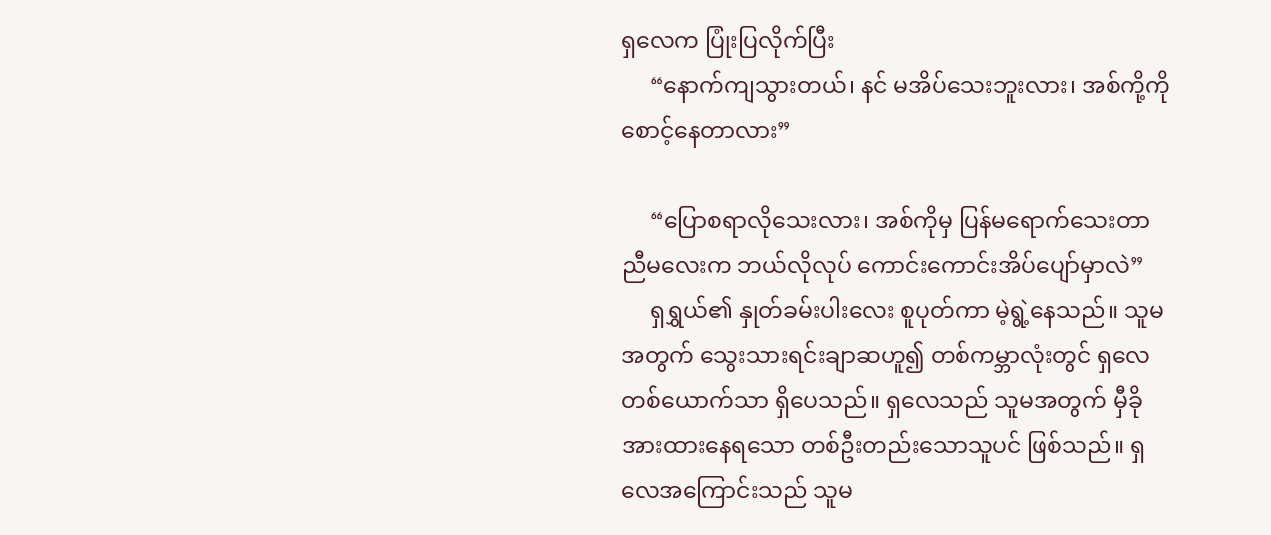ရှလေက ပြုံးပြလိုက်ပြီး
     “နောက်ကျသွားတယ်၊ နင် မအိပ်သေးဘူးလား၊ အစ်ကို့ကို စောင့်နေတာလား”

     “ပြောစရာလိုသေးလား၊ အစ်ကိုမှ ပြန်မရောက်သေးတာ ညီမလေးက ဘယ်လိုလုပ် ကောင်းကောင်းအိပ်ပျော်မှာလဲ”
     ရှရွှယ်၏ နှုတ်ခမ်းပါးလေး စူပုတ်ကာ မဲ့ရွဲ့နေသည်။ သူမအတွက် သွေးသားရင်းချာဆဟူ၍ တစ်ကမ္ဘာလုံးတွင် ရှလေတစ်ယောက်သာ ရှိပေသည်။ ရှလေသည် သူမအတွက် မှီခိုအားထားနေရသော တစ်ဦးတည်းသောသူပင် ဖြစ်သည်။ ရှလေအကြောင်းသည် သူမ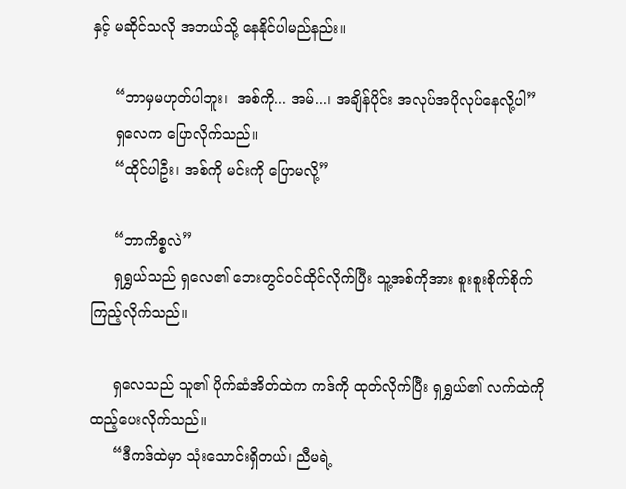နှင့် မဆိုင်သလို အဘယ်သို့ နေနိုင်ပါမည်နည်း။

     “ဘာမှမဟုတ်ပါဘူး၊  အစ်ကို... အမ်...၊ အချိန်ပိုင်း အလုပ်အပိုလုပ်နေလို့ပါ”
     ရှလေက ပြောလိုက်သည်။
     “ထိုင်ပါဦး၊ အစ်ကို မင်းကို ပြောမလို့”

     “ဘာကိစ္စလဲ”
     ရှရွှယ်သည် ရှလေ၏ ဘေးတွင်ဝင်ထိုင်လိုက်ပြီး သူ့အစ်ကိုအား စူးစူးစိုက်စိုက် ကြည့်လိုက်သည်။

     ရှလေသည် သူ၏ ပိုက်ဆံအိတ်ထဲက ကဒ်ကို ထုတ်လိုက်ပြီး ရှရွှယ်၏ လက်ထဲကို ထည့်ပေးလိုက်သည်။
     “ဒီကဒ်ထဲမှာ သုံးသောင်းရှိတယ်၊ ညီမရဲ့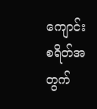ကျောင်းစရိတ်အတွက်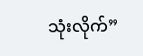သုံးလိုက်”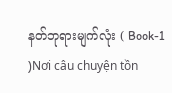နတ်ဘုရားမျက်လုံး ( Book-1 )Nơi câu chuyện tồn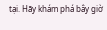tại. Hãy khám phá bây giờ